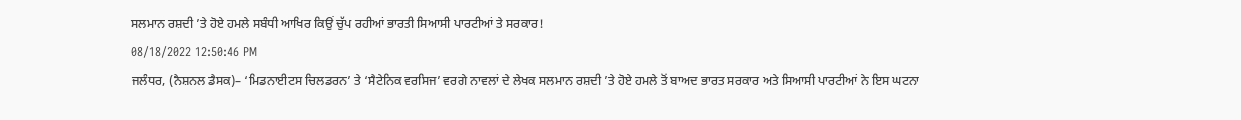ਸਲਮਾਨ ਰਸ਼ਦੀ ’ਤੇ ਹੋਏ ਹਮਲੇ ਸਬੰਧੀ ਆਖਿਰ ਕਿਉਂ ਚੁੱਪ ਰਹੀਆਂ ਭਾਰਤੀ ਸਿਆਸੀ ਪਾਰਟੀਆਂ ਤੇ ਸਰਕਾਰ!
08/18/2022 12:50:46 PM
ਜਲੰਧਰ, (ਨੈਸ਼ਨਲ ਡੈਸਕ)– ‘ਮਿਡਨਾਈਟਸ ਚਿਲਡਰਨ’ ਤੇ ‘ਸੈਟੇਨਿਕ ਵਰਸਿਜ’ ਵਰਗੇ ਨਾਵਲਾਂ ਦੇ ਲੇਖਕ ਸਲਮਾਨ ਰਸ਼ਦੀ ’ਤੇ ਹੋਏ ਹਮਲੇ ਤੋਂ ਬਾਅਦ ਭਾਰਤ ਸਰਕਾਰ ਅਤੇ ਸਿਆਸੀ ਪਾਰਟੀਆਂ ਨੇ ਇਸ ਘਟਨਾ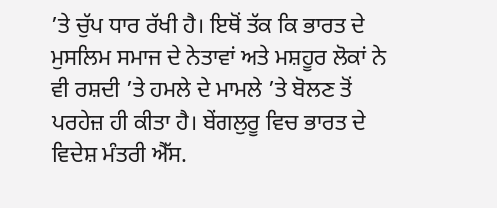’ਤੇ ਚੁੱਪ ਧਾਰ ਰੱਖੀ ਹੈ। ਇਥੋਂ ਤੱਕ ਕਿ ਭਾਰਤ ਦੇ ਮੁਸਲਿਮ ਸਮਾਜ ਦੇ ਨੇਤਾਵਾਂ ਅਤੇ ਮਸ਼ਹੂਰ ਲੋਕਾਂ ਨੇ ਵੀ ਰਸ਼ਦੀ ’ਤੇ ਹਮਲੇ ਦੇ ਮਾਮਲੇ ’ਤੇ ਬੋਲਣ ਤੋਂ ਪਰਹੇਜ਼ ਹੀ ਕੀਤਾ ਹੈ। ਬੇਂਗਲੁਰੂ ਵਿਚ ਭਾਰਤ ਦੇ ਵਿਦੇਸ਼ ਮੰਤਰੀ ਐੱਸ.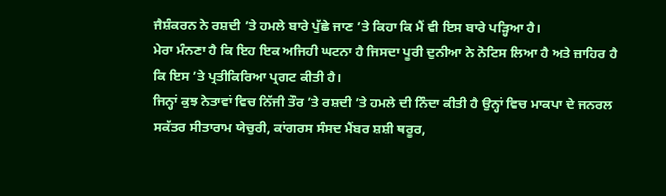ਜੈਸ਼ੰਕਰਨ ਨੇ ਰਸ਼ਦੀ ’ਤੇ ਹਮਲੇ ਬਾਰੇ ਪੁੱਛੇ ਜਾਣ ’ਤੇ ਕਿਹਾ ਕਿ ਮੈਂ ਵੀ ਇਸ ਬਾਰੇ ਪੜ੍ਹਿਆ ਹੈ।
ਮੇਰਾ ਮੰਨਣਾ ਹੈ ਕਿ ਇਹ ਇਕ ਅਜਿਹੀ ਘਟਨਾ ਹੈ ਜਿਸਦਾ ਪੂਰੀ ਦੁਨੀਆ ਨੇ ਨੋਟਿਸ ਲਿਆ ਹੈ ਅਤੇ ਜ਼ਾਹਿਰ ਹੈ ਕਿ ਇਸ ’ਤੇ ਪ੍ਰਤੀਕਿਰਿਆ ਪ੍ਰਗਟ ਕੀਤੀ ਹੈ।
ਜਿਨ੍ਹਾਂ ਕੁਝ ਨੇਤਾਵਾਂ ਵਿਚ ਨਿੱਜੀ ਤੌਰ ’ਤੇ ਰਸ਼ਦੀ ’ਤੇ ਹਮਲੇ ਦੀ ਨਿੰਦਾ ਕੀਤੀ ਹੈ ਉਨ੍ਹਾਂ ਵਿਚ ਮਾਕਪਾ ਦੇ ਜਨਰਲ ਸਕੱਤਰ ਸੀਤਾਰਾਮ ਯੇਚੁਰੀ, ਕਾਂਗਰਸ ਸੰਸਦ ਮੈਂਬਰ ਸ਼ਸ਼ੀ ਥਰੂਰ,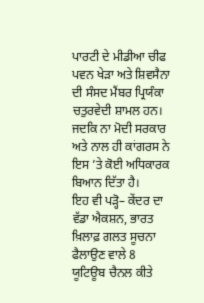ਪਾਰਟੀ ਦੇ ਮੀਡੀਆ ਚੀਫ ਪਵਨ ਖੇੜਾ ਅਤੇ ਸ਼ਿਵਸੈਨਾ ਦੀ ਸੰਸਦ ਮੈਂਬਰ ਪ੍ਰਿਯੰਕਾ ਚਤੁਰਵੇਦੀ ਸ਼ਾਮਲ ਹਨ। ਜਦਕਿ ਨਾ ਮੋਦੀ ਸਰਕਾਰ ਅਤੇ ਨਾਲ ਹੀ ਕਾਂਗਰਸ ਨੇ ਇਸ ’ਤੇ ਕੋਈ ਅਧਿਕਾਰਕ ਬਿਆਨ ਦਿੱਤਾ ਹੈ।
ਇਹ ਵੀ ਪੜ੍ਹੋ– ਕੇਂਦਰ ਦਾ ਵੱਡਾ ਐਕਸ਼ਨ, ਭਾਰਤ ਖ਼ਿਲਾਫ਼ ਗਲਤ ਸੂਚਨਾ ਫੈਲਾਉਣ ਵਾਲੇ 8 ਯੂਟਿਊਬ ਚੈਨਲ ਕੀਤੇ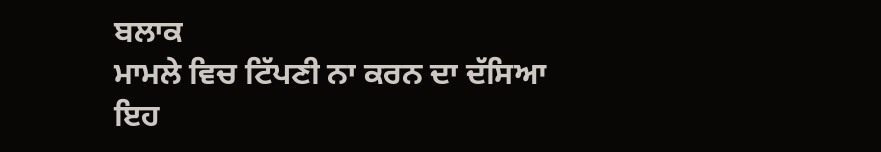ਬਲਾਕ
ਮਾਮਲੇ ਵਿਚ ਟਿੱਪਣੀ ਨਾ ਕਰਨ ਦਾ ਦੱਸਿਆ ਇਹ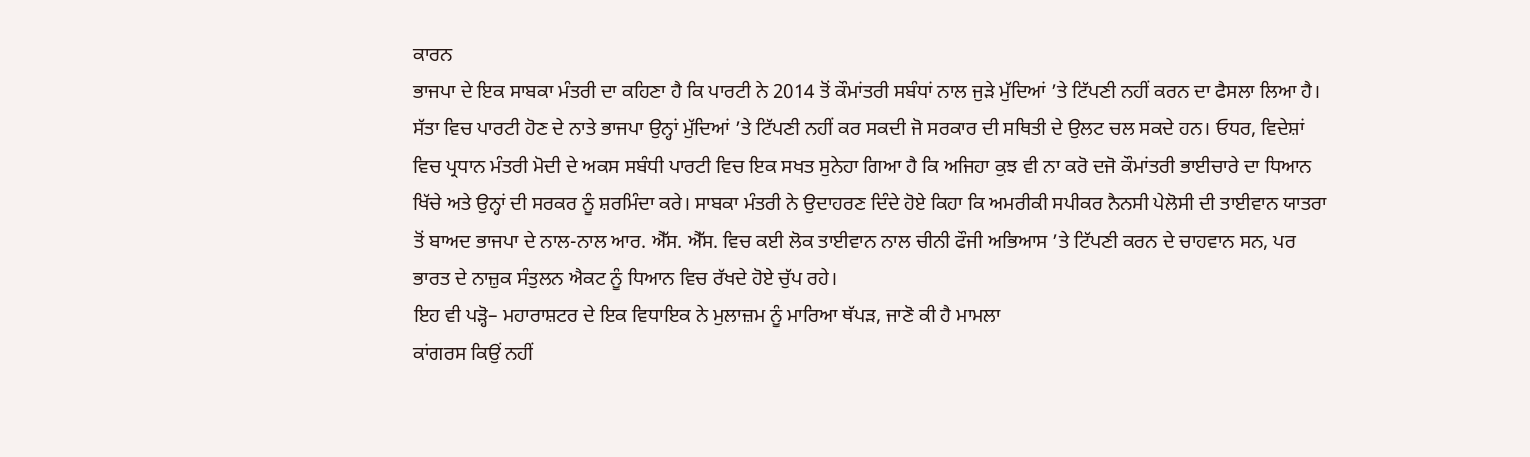ਕਾਰਨ
ਭਾਜਪਾ ਦੇ ਇਕ ਸਾਬਕਾ ਮੰਤਰੀ ਦਾ ਕਹਿਣਾ ਹੈ ਕਿ ਪਾਰਟੀ ਨੇ 2014 ਤੋਂ ਕੌਮਾਂਤਰੀ ਸਬੰਧਾਂ ਨਾਲ ਜੁੜੇ ਮੁੱਦਿਆਂ ’ਤੇ ਟਿੱਪਣੀ ਨਹੀਂ ਕਰਨ ਦਾ ਫੈਸਲਾ ਲਿਆ ਹੈ। ਸੱਤਾ ਵਿਚ ਪਾਰਟੀ ਹੋਣ ਦੇ ਨਾਤੇ ਭਾਜਪਾ ਉਨ੍ਹਾਂ ਮੁੱਦਿਆਂ ’ਤੇ ਟਿੱਪਣੀ ਨਹੀਂ ਕਰ ਸਕਦੀ ਜੋ ਸਰਕਾਰ ਦੀ ਸਥਿਤੀ ਦੇ ਉਲਟ ਚਲ ਸਕਦੇ ਹਨ। ਓਧਰ, ਵਿਦੇਸ਼ਾਂ ਵਿਚ ਪ੍ਰਧਾਨ ਮੰਤਰੀ ਮੋਦੀ ਦੇ ਅਕਸ ਸਬੰਧੀ ਪਾਰਟੀ ਵਿਚ ਇਕ ਸਖਤ ਸੁਨੇਹਾ ਗਿਆ ਹੈ ਕਿ ਅਜਿਹਾ ਕੁਝ ਵੀ ਨਾ ਕਰੋ ਦਜੋ ਕੌਮਾਂਤਰੀ ਭਾਈਚਾਰੇ ਦਾ ਧਿਆਨ ਖਿੱਚੇ ਅਤੇ ਉਨ੍ਹਾਂ ਦੀ ਸਰਕਰ ਨੂੰ ਸ਼ਰਮਿੰਦਾ ਕਰੇ। ਸਾਬਕਾ ਮੰਤਰੀ ਨੇ ਉਦਾਹਰਣ ਦਿੰਦੇ ਹੋਏ ਕਿਹਾ ਕਿ ਅਮਰੀਕੀ ਸਪੀਕਰ ਨੈਨਸੀ ਪੇਲੋਸੀ ਦੀ ਤਾਈਵਾਨ ਯਾਤਰਾ ਤੋਂ ਬਾਅਦ ਭਾਜਪਾ ਦੇ ਨਾਲ-ਨਾਲ ਆਰ. ਐੱਸ. ਐੱਸ. ਵਿਚ ਕਈ ਲੋਕ ਤਾਈਵਾਨ ਨਾਲ ਚੀਨੀ ਫੌਜੀ ਅਭਿਆਸ ’ਤੇ ਟਿੱਪਣੀ ਕਰਨ ਦੇ ਚਾਹਵਾਨ ਸਨ, ਪਰ ਭਾਰਤ ਦੇ ਨਾਜ਼ੁਕ ਸੰਤੁਲਨ ਐਕਟ ਨੂੰ ਧਿਆਨ ਵਿਚ ਰੱਖਦੇ ਹੋਏ ਚੁੱਪ ਰਹੇ।
ਇਹ ਵੀ ਪੜ੍ਹੋ– ਮਹਾਰਾਸ਼ਟਰ ਦੇ ਇਕ ਵਿਧਾਇਕ ਨੇ ਮੁਲਾਜ਼ਮ ਨੂੰ ਮਾਰਿਆ ਥੱਪੜ, ਜਾਣੋ ਕੀ ਹੈ ਮਾਮਲਾ
ਕਾਂਗਰਸ ਕਿਉਂ ਨਹੀਂ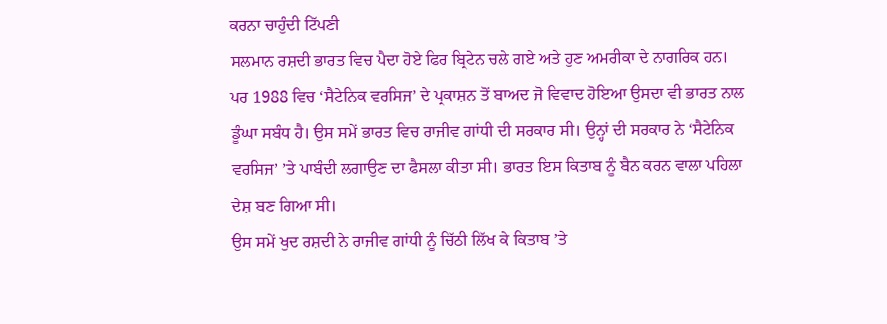ਕਰਨਾ ਚਾਹੁੰਦੀ ਟਿੱਪਣੀ
ਸਲਮਾਨ ਰਸ਼ਦੀ ਭਾਰਤ ਵਿਚ ਪੈਦਾ ਹੋਏ ਫਿਰ ਬ੍ਰਿਟੇਨ ਚਲੇ ਗਏ ਅਤੇ ਹੁਣ ਅਮਰੀਕਾ ਦੇ ਨਾਗਰਿਕ ਹਨ। ਪਰ 1988 ਵਿਚ ‘ਸੈਟੇਨਿਕ ਵਰਸਿਜ’ ਦੇ ਪ੍ਰਕਾਸ਼ਨ ਤੋਂ ਬਾਅਦ ਜੋ ਵਿਵਾਦ ਹੋਇਆ ਉਸਦਾ ਵੀ ਭਾਰਤ ਨਾਲ ਡੂੰਘਾ ਸਬੰਧ ਹੈ। ਉਸ ਸਮੇਂ ਭਾਰਤ ਵਿਚ ਰਾਜੀਵ ਗਾਂਧੀ ਦੀ ਸਰਕਾਰ ਸੀ। ਉਨ੍ਹਾਂ ਦੀ ਸਰਕਾਰ ਨੇ ‘ਸੈਟੇਨਿਕ ਵਰਸਿਜ’ ’ਤੇ ਪਾਬੰਦੀ ਲਗਾਉਣ ਦਾ ਫੈਸਲਾ ਕੀਤਾ ਸੀ। ਭਾਰਤ ਇਸ ਕਿਤਾਬ ਨੂੰ ਬੈਨ ਕਰਨ ਵਾਲਾ ਪਹਿਲਾ ਦੇਸ਼ ਬਣ ਗਿਆ ਸੀ।
ਉਸ ਸਮੇਂ ਖੁਦ ਰਸ਼ਦੀ ਨੇ ਰਾਜੀਵ ਗਾਂਧੀ ਨੂੰ ਚਿੱਠੀ ਲਿੱਖ ਕੇ ਕਿਤਾਬ ’ਤੇ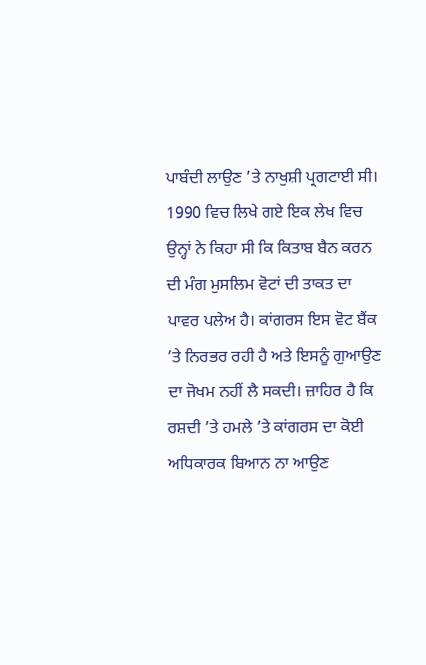ਪਾਬੰਦੀ ਲਾਉਣ ’ਤੇ ਨਾਖੁਸ਼ੀ ਪ੍ਰਗਟਾਈ ਸੀ। 1990 ਵਿਚ ਲਿਖੇ ਗਏ ਇਕ ਲੇਖ ਵਿਚ ਉਨ੍ਹਾਂ ਨੇ ਕਿਹਾ ਸੀ ਕਿ ਕਿਤਾਬ ਬੈਨ ਕਰਨ ਦੀ ਮੰਗ ਮੁਸਲਿਮ ਵੋਟਾਂ ਦੀ ਤਾਕਤ ਦਾ ਪਾਵਰ ਪਲੇਅ ਹੈ। ਕਾਂਗਰਸ ਇਸ ਵੋਟ ਬੈਂਕ ’ਤੇ ਨਿਰਭਰ ਰਹੀ ਹੈ ਅਤੇ ਇਸਨੂੰ ਗੁਆਉਣ ਦਾ ਜੋਖਮ ਨਹੀਂ ਲੈ ਸਕਦੀ। ਜ਼ਾਹਿਰ ਹੈ ਕਿ ਰਸ਼ਦੀ ’ਤੇ ਹਮਲੇ ’ਤੇ ਕਾਂਗਰਸ ਦਾ ਕੋਈ ਅਧਿਕਾਰਕ ਬਿਆਨ ਨਾ ਆਉਣ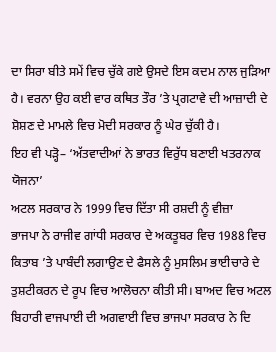ਦਾ ਸਿਰਾ ਬੀਤੇ ਸਮੇਂ ਵਿਚ ਚੁੱਕੇ ਗਏ ਉਸਦੇ ਇਸ ਕਦਮ ਨਾਲ ਜੁੜਿਆ ਹੈ। ਵਰਨਾ ਉਹ ਕਈ ਵਾਰ ਕਥਿਤ ਤੌਰ ’ਤੇ ਪ੍ਰਗਟਾਵੇ ਦੀ ਆਜ਼ਾਦੀ ਦੇ ਸ਼ੋਸ਼ਣ ਦੇ ਮਾਮਲੇ ਵਿਚ ਮੋਦੀ ਸਰਕਾਰ ਨੂੰ ਘੇਰ ਚੁੱਕੀ ਹੈ।
ਇਹ ਵੀ ਪੜ੍ਹੋ– ‘ਅੱਤਵਾਦੀਆਂ ਨੇ ਭਾਰਤ ਵਿਰੁੱਧ ਬਣਾਈ ਖਤਰਨਾਕ ਯੋਜਨਾ’
ਅਟਲ ਸਰਕਾਰ ਨੇ 1999 ਵਿਚ ਦਿੱਤਾ ਸੀ ਰਸ਼ਦੀ ਨੂੰ ਵੀਜ਼ਾ
ਭਾਜਪਾ ਨੇ ਰਾਜੀਵ ਗਾਂਧੀ ਸਰਕਾਰ ਦੇ ਅਕਤੂਬਰ ਵਿਚ 1988 ਵਿਚ ਕਿਤਾਬ ’ਤੇ ਪਾਬੰਦੀ ਲਗਾਉਣ ਦੇ ਫੈਸਲੇ ਨੂੰ ਮੁਸਲਿਮ ਭਾਈਚਾਰੇ ਦੇ ਤੁਸ਼ਟੀਕਰਨ ਦੇ ਰੂਪ ਵਿਚ ਆਲੋਚਨਾ ਕੀਤੀ ਸੀ। ਬਾਅਦ ਵਿਚ ਅਟਲ ਬਿਹਾਰੀ ਵਾਜਪਾਈ ਦੀ ਅਗਵਾਈ ਵਿਚ ਭਾਜਪਾ ਸਰਕਾਰ ਨੇ ਦਿ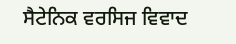ਸੈਟੇਨਿਕ ਵਰਸਿਜ ਵਿਵਾਦ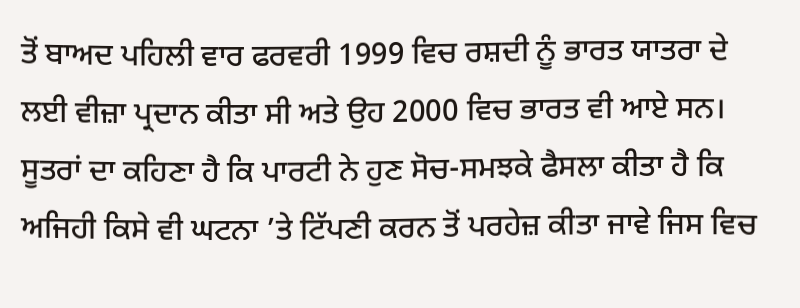ਤੋਂ ਬਾਅਦ ਪਹਿਲੀ ਵਾਰ ਫਰਵਰੀ 1999 ਵਿਚ ਰਸ਼ਦੀ ਨੂੰ ਭਾਰਤ ਯਾਤਰਾ ਦੇ ਲਈ ਵੀਜ਼ਾ ਪ੍ਰਦਾਨ ਕੀਤਾ ਸੀ ਅਤੇ ਉਹ 2000 ਵਿਚ ਭਾਰਤ ਵੀ ਆਏ ਸਨ। ਸੂਤਰਾਂ ਦਾ ਕਹਿਣਾ ਹੈ ਕਿ ਪਾਰਟੀ ਨੇ ਹੁਣ ਸੋਚ-ਸਮਝਕੇ ਫੈਸਲਾ ਕੀਤਾ ਹੈ ਕਿ ਅਜਿਹੀ ਕਿਸੇ ਵੀ ਘਟਨਾ ’ਤੇ ਟਿੱਪਣੀ ਕਰਨ ਤੋਂ ਪਰਹੇਜ਼ ਕੀਤਾ ਜਾਵੇ ਜਿਸ ਵਿਚ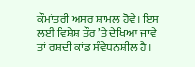ਕੌਮਾਂਤਰੀ ਅਸਰ ਸ਼ਾਮਲ ਹੋਵੇ। ਇਸ ਲਈ ਵਿਸ਼ੇਸ਼ ਤੌਰ ’ਤੇ ਦੇਖਿਆ ਜਾਵੇ ਤਾਂ ਰਸ਼ਦੀ ਕਾਂਡ ਸੰਵੇਧਨਸ਼ੀਲ ਹੈ।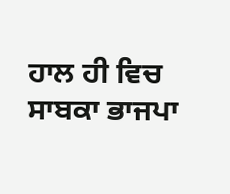ਹਾਲ ਹੀ ਵਿਚ ਸਾਬਕਾ ਭਾਜਪਾ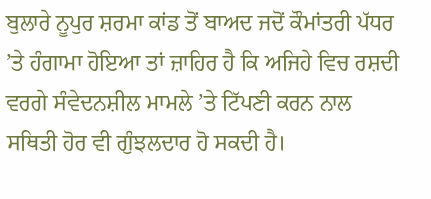ਬੁਲਾਰੇ ਨੂਪੁਰ ਸ਼ਰਮਾ ਕਾਂਡ ਤੋਂ ਬਾਅਦ ਜਦੋਂ ਕੌਮਾਂਤਰੀ ਪੱਧਰ ’ਤੇ ਹੰਗਾਮਾ ਹੋਇਆ ਤਾਂ ਜ਼ਾਹਿਰ ਹੈ ਕਿ ਅਜਿਹੇ ਵਿਚ ਰਸ਼ਦੀ ਵਰਗੇ ਸੰਵੇਦਨਸ਼ੀਲ ਮਾਮਲੇ ’ਤੇ ਟਿੱਪਣੀ ਕਰਨ ਨਾਲ ਸਥਿਤੀ ਹੋਰ ਵੀ ਗੁੰਝਲਦਾਰ ਹੋ ਸਕਦੀ ਹੈ।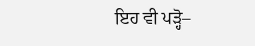ਇਹ ਵੀ ਪੜ੍ਹੋ–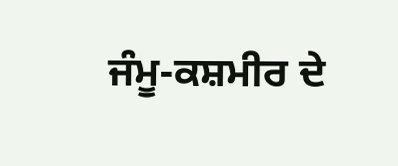ਜੰਮੂ-ਕਸ਼ਮੀਰ ਦੇ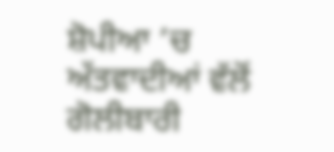ਸ਼ੋਪੀਆ ’ਚ ਅੱਤਵਾਦੀਆਂ ਵੱਲੋਂ ਗੋਲੀਬਾਰੀ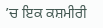’ਚ ਇਕ ਕਸ਼ਮੀਰੀ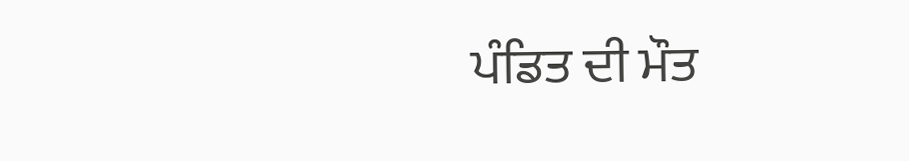ਪੰਡਿਤ ਦੀ ਮੌਤ